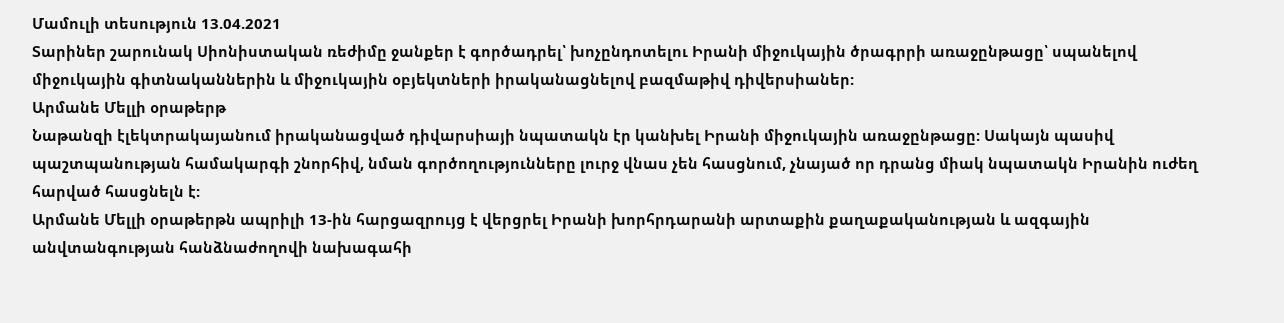Մամուլի տեսություն 13.04.2021
Տարիներ շարունակ Սիոնիստական ռեժիմը ջանքեր է գործադրել՝ խոչընդոտելու Իրանի միջուկային ծրագրրի առաջընթացը՝ սպանելով միջուկային գիտնականներին և միջուկային օբյեկտների իրականացնելով բազմաթիվ դիվերսիաներ:
Արմանե Մելլի օրաթերթ
Նաթանզի էլեկտրակայանում իրականացված դիվարսիայի նպատակն էր կանխել Իրանի միջուկային առաջընթացը: Սակայն պասիվ պաշտպանության համակարգի շնորհիվ, նման գործողությունները լուրջ վնաս չեն հասցնում, չնայած որ դրանց միակ նպատակն Իրանին ուժեղ հարված հասցնելն է:
Արմանե Մելլի օրաթերթն ապրիլի 13-ին հարցազրույց է վերցրել Իրանի խորհրդարանի արտաքին քաղաքականության և ազգային անվտանգության հանձնաժողովի նախագահի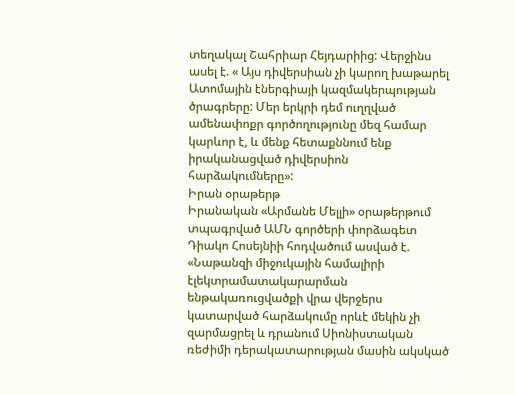տեղակալ Շահրիար Հեյդարիից: Վերջինս ասել է. « Այս դիվերսիան չի կարող խաթարել Ատոմային էներգիայի կազմակերպության ծրագրերը: Մեր երկրի դեմ ուղղված ամենափոքր գործողությունը մեզ համար կարևոր է, և մենք հետաքննում ենք իրականացված դիվերսիոն հարձակումները»:
Իրան օրաթերթ
Իրանական «Արմանե Մելլի» օրաթերթում տպագրված ԱՄՆ գործերի փորձագետ Դիակո Հոսեյնիի հոդվածում ասված է. «Նաթանզի միջուկային համալիրի էլեկտրամատակարարման ենթակառուցվածքի վրա վերջերս կատարված հարձակումը որևէ մեկին չի զարմացրել և դրանում Սիոնիստական ռեժիմի դերակատարության մասին ակսկած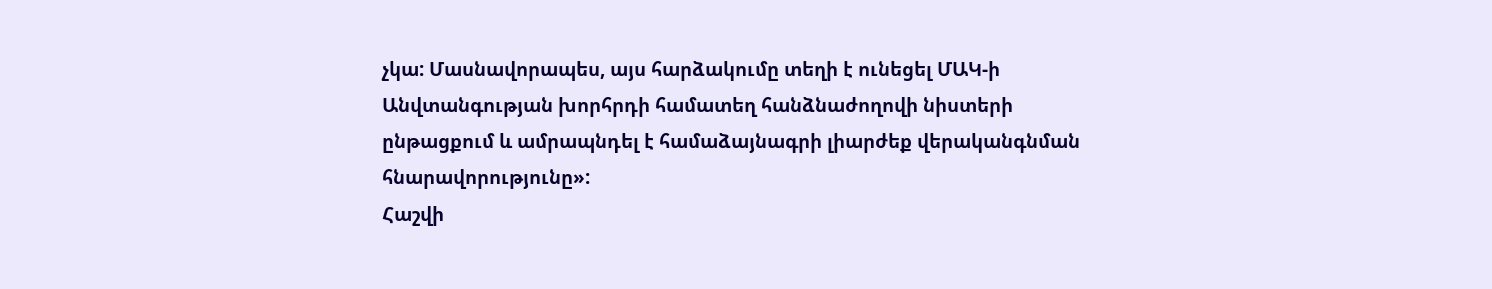չկա: Մասնավորապես, այս հարձակումը տեղի է ունեցել ՄԱԿ-ի Անվտանգության խորհրդի համատեղ հանձնաժողովի նիստերի ընթացքում և ամրապնդել է համաձայնագրի լիարժեք վերականգնման հնարավորությունը»:
Հաշվի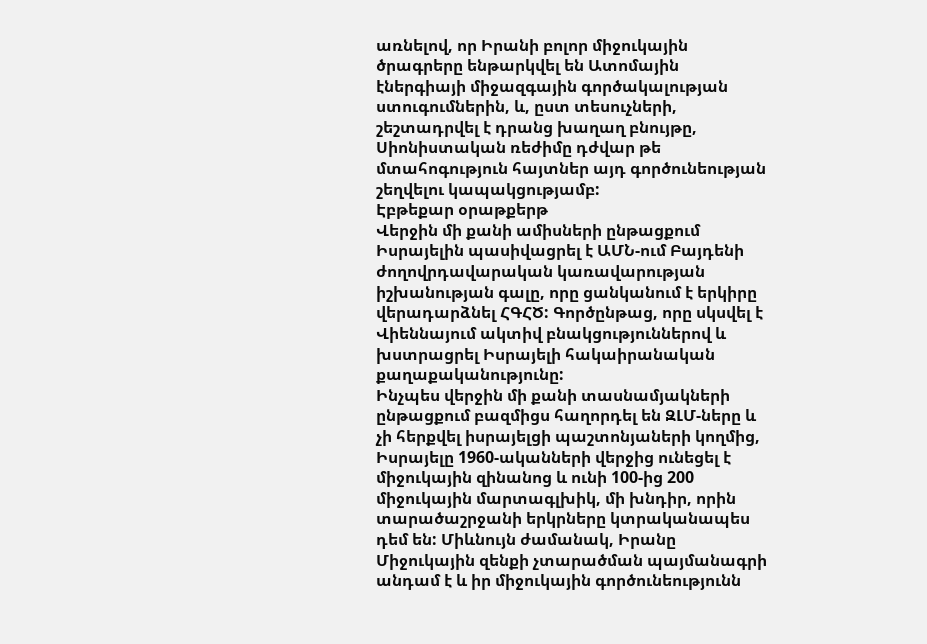առնելով, որ Իրանի բոլոր միջուկային ծրագրերը ենթարկվել են Ատոմային էներգիայի միջազգային գործակալության ստուգումներին, և, ըստ տեսուչների, շեշտադրվել է դրանց խաղաղ բնույթը, Սիոնիստական ռեժիմը դժվար թե մտահոգություն հայտներ այդ գործունեության շեղվելու կապակցությամբ:
Էբթեքար օրաթքերթ
Վերջին մի քանի ամիսների ընթացքում Իսրայելին պասիվացրել է ԱՄՆ-ում Բայդենի ժողովրդավարական կառավարության իշխանության գալը, որը ցանկանում է երկիրը վերադարձնել ՀԳՀԾ: Գործընթաց, որը սկսվել է Վիեննայում ակտիվ բնակցություններով և խստրացրել Իսրայելի հակաիրանական քաղաքականությունը:
Ինչպես վերջին մի քանի տասնամյակների ընթացքում բազմիցս հաղորդել են ԶԼՄ-ները և չի հերքվել իսրայելցի պաշտոնյաների կողմից, Իսրայելը 1960-ականների վերջից ունեցել է միջուկային զինանոց և ունի 100-ից 200 միջուկային մարտագլխիկ, մի խնդիր, որին տարածաշրջանի երկրները կտրականապես դեմ են: Միևնույն ժամանակ, Իրանը Միջուկային զենքի չտարածման պայմանագրի անդամ է և իր միջուկային գործունեությունն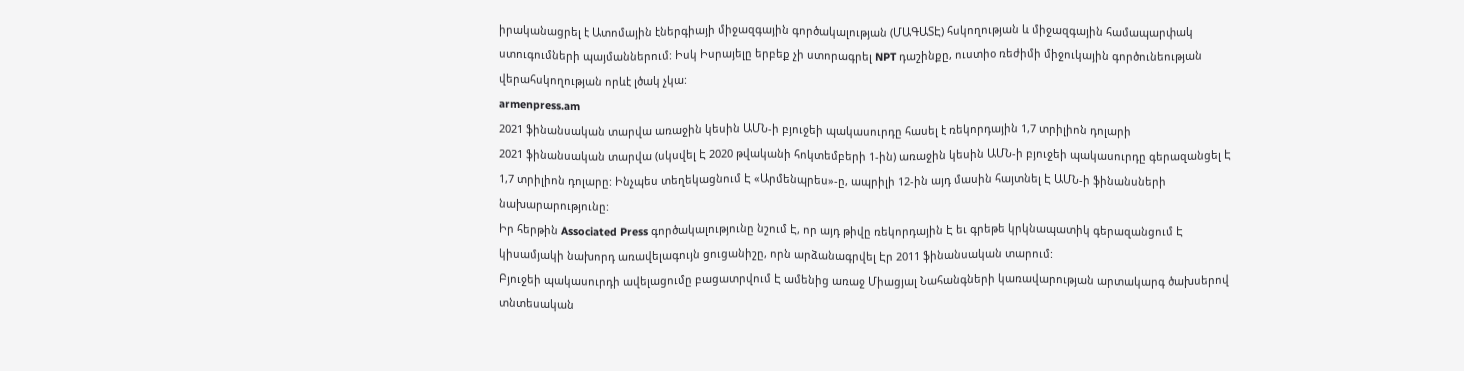իրականացրել է Ատոմային էներգիայի միջազգային գործակալության (ՄԱԳԱՏԷ) հսկողության և միջազգային համապարփակ ստուգումների պայմաններում: Իսկ Իսրայելը երբեք չի ստորագրել NPT դաշինքը, ուստիօ ռեժիմի միջուկային գործունեության վերահսկողության որևէ լծակ չկա:
armenpress.am
2021 ֆինանսական տարվա առաջին կեսին ԱՄՆ-ի բյուջեի պակասուրդը հասել է ռեկորդային 1,7 տրիլիոն դոլարի
2021 ֆինանսական տարվա (սկսվել Է 2020 թվականի հոկտեմբերի 1-ին) առաջին կեսին ԱՄՆ-ի բյուջեի պակասուրդը գերազանցել Է 1,7 տրիլիոն դոլարը: Ինչպես տեղեկացնում Է «Արմենպրես»-ը, ապրիլի 12-ին այդ մասին հայտնել Է ԱՄՆ-ի ֆինանսների նախարարությունը:
Իր հերթին Associated Press գործակալությունը նշում Է, որ այդ թիվը ռեկորդային Է եւ գրեթե կրկնապատիկ գերազանցում Է կիսամյակի նախորդ առավելագույն ցուցանիշը, որն արձանագրվել Էր 2011 ֆինանսական տարում:
Բյուջեի պակասուրդի ավելացումը բացատրվում Է ամենից առաջ Միացյալ Նահանգների կառավարության արտակարգ ծախսերով տնտեսական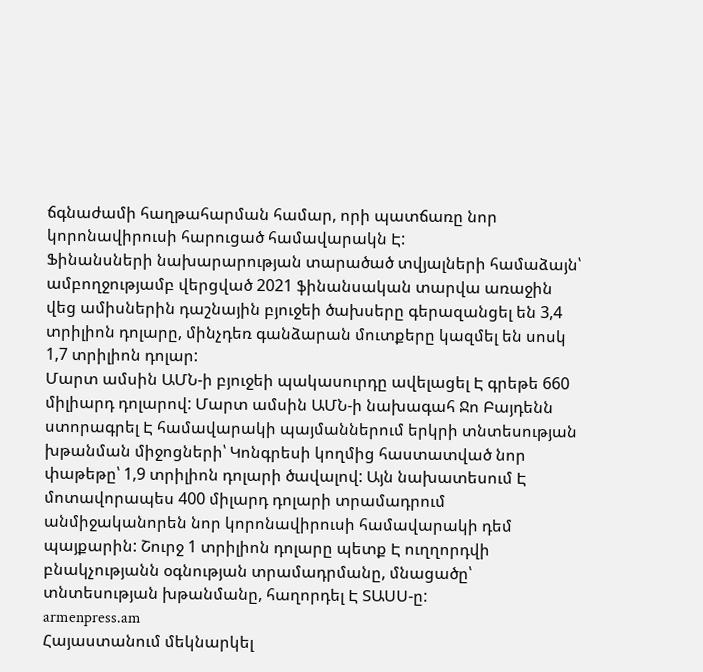ճգնաժամի հաղթահարման համար, որի պատճառը նոր կորոնավիրուսի հարուցած համավարակն Է:
Ֆինանսների նախարարության տարածած տվյալների համաձայն՝ ամբողջությամբ վերցված 2021 ֆինանսական տարվա առաջին վեց ամիսներին դաշնային բյուջեի ծախսերը գերազանցել են 3,4 տրիլիոն դոլարը, մինչդեռ գանձարան մուտքերը կազմել են սոսկ 1,7 տրիլիոն դոլար:
Մարտ ամսին ԱՄՆ-ի բյուջեի պակասուրդը ավելացել Է գրեթե 660 միլիարդ դոլարով: Մարտ ամսին ԱՄՆ-ի նախագահ Ջո Բայդենն ստորագրել Է համավարակի պայմաններում երկրի տնտեսության խթանման միջոցների՝ Կոնգրեսի կողմից հաստատված նոր փաթեթը՝ 1,9 տրիլիոն դոլարի ծավալով: Այն նախատեսում Է մոտավորապես 400 միլարդ դոլարի տրամադրում անմիջականորեն նոր կորոնավիրուսի համավարակի դեմ պայքարին: Շուրջ 1 տրիլիոն դոլարը պետք Է ուղղորդվի բնակչությանն օգնության տրամադրմանը, մնացածը՝ տնտեսության խթանմանը, հաղորդել Է ՏԱՍՍ-ը:
armenpress.am
Հայաստանում մեկնարկել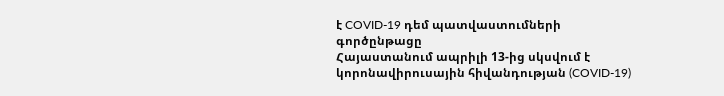է COVID-19 դեմ պատվաստումների գործընթացը
Հայաստանում ապրիլի 13-ից սկսվում է կորոնավիրուսային հիվանդության (COVID-19)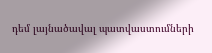դեմ լայնածավալ պատվաստումների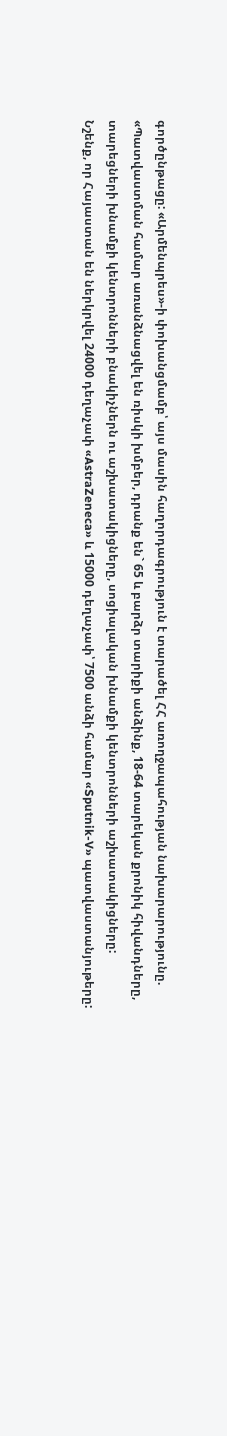գործընթացը: «Արմենպրես»-ի փոխանցմամբ՝ այս մասին հաղորդագրություն է տարածել ՀՀ առողջապահության նախարարությունը.
«Պատվաստման համար առանձնացվել են ռիսկի խմբեր, դրանք են` 65 և բարձր տարիքի անձինք, 18-64 տարեկան քրոնիկ հիվանդները, տարեցների խնամքի կենտրոնների բնակիչներն ու աշխատակիցները, սոցիալական խնամքի կենտրոնների աշխատակիցները:
Նշենք, որ Հայաստան են ներկրվել 24000 դեղաչափ «AstraZeneca» և 15000 դեղաչափ՝ 7500 անձի համար «Sputnik-V» պատվաստանյութերը: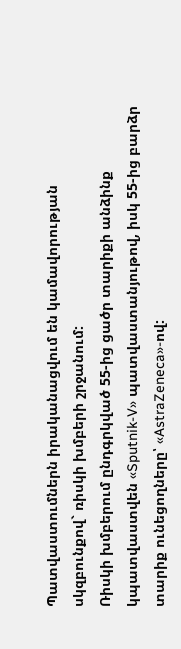Պատվաստումներն իրականացվում են կամավորության սկզբունքով` ռիսկի խմբերի շրջանում:
Ռիսկի խմբերում ընդգրկված 55-ից ցածր տարիքի անձինք կպատվաստվեն «Sputnik-V» պատվաստանյութով, իսկ 55-ից բարձր տարիք ունեցողները՝ «AstraZeneca»-ով: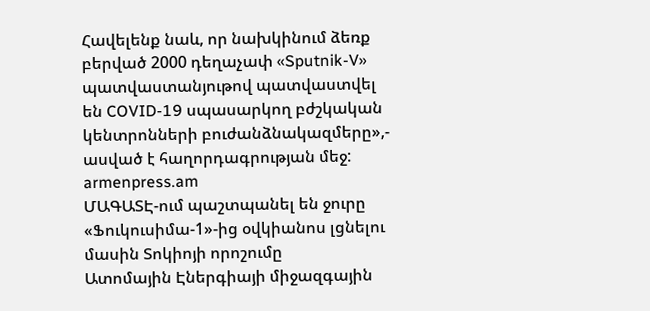Հավելենք նաև, որ նախկինում ձեռք բերված 2000 դեղաչափ «Sputnik-V» պատվաստանյութով պատվաստվել են COVID-19 սպասարկող բժշկական կենտրոնների բուժանձնակազմերը»,- ասված է հաղորդագրության մեջ:
armenpress.am
ՄԱԳԱՏԷ-ում պաշտպանել են ջուրը «Ֆուկուսիմա-1»-ից օվկիանոս լցնելու մասին Տոկիոյի որոշումը
Ատոմային Էներգիայի միջազգային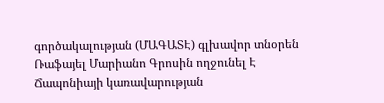գործակալության (ՄԱԳԱՏԷ) գլխավոր տնօրեն Ռաֆայել Մարիանո Գրոսին ողջունել Է Ճապոնիայի կառավարության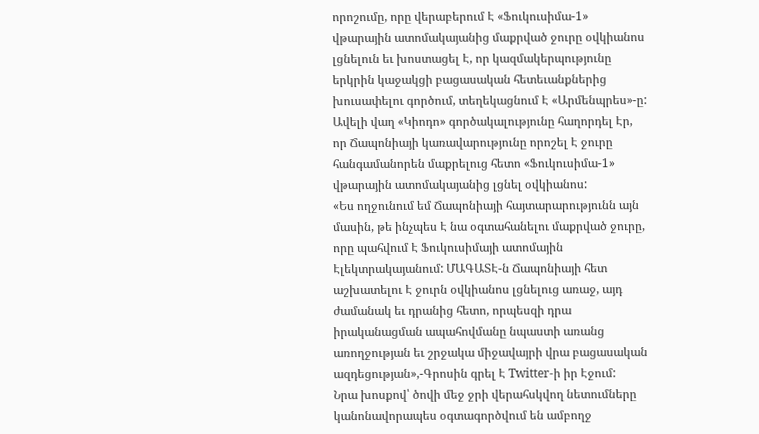որոշումը, որը վերաբերում Է «Ֆուկուսիմա-1» վթարային ատոմակայանից մաքրված ջուրը օվկիանոս լցնելուն եւ խոստացել Է, որ կազմակերպությունը երկրին կաջակցի բացասական հետեւանքներից խուսափելու գործում, տեղեկացնում Է «Արմենպրես»-ը:
Ավելի վաղ «Կիոդո» գործակալությունը հաղորդել Էր, որ Ճապոնիայի կառավարությունը որոշել Է ջուրը հանգամանորեն մաքրելուց հետո «Ֆուկուսիմա-1» վթարային ատոմակայանից լցնել օվկիանոս:
«Ես ողջունում եմ Ճապոնիայի հայտարարությունն այն մասին, թե ինչպես Է նա օգտահանելու մաքրված ջուրը, որը պահվում Է Ֆուկուսիմայի ատոմային Էլեկտրակայանում: ՄԱԳԱՏԷ-ն Ճապոնիայի հետ աշխատելու Է ջուրն օվկիանոս լցնելուց առաջ, այդ ժամանակ եւ դրանից հետո, որպեսզի դրա իրականացման ապահովմանը նպաստի առանց առողջության եւ շրջակա միջավայրի վրա բացասական ազդեցության»,-Գրոսին գրել Է Twitter-ի իր Էջում:
Նրա խոսքով՝ ծովի մեջ ջրի վերահսկվող նետումները կանոնավորապես օգտագործվում են ամբողջ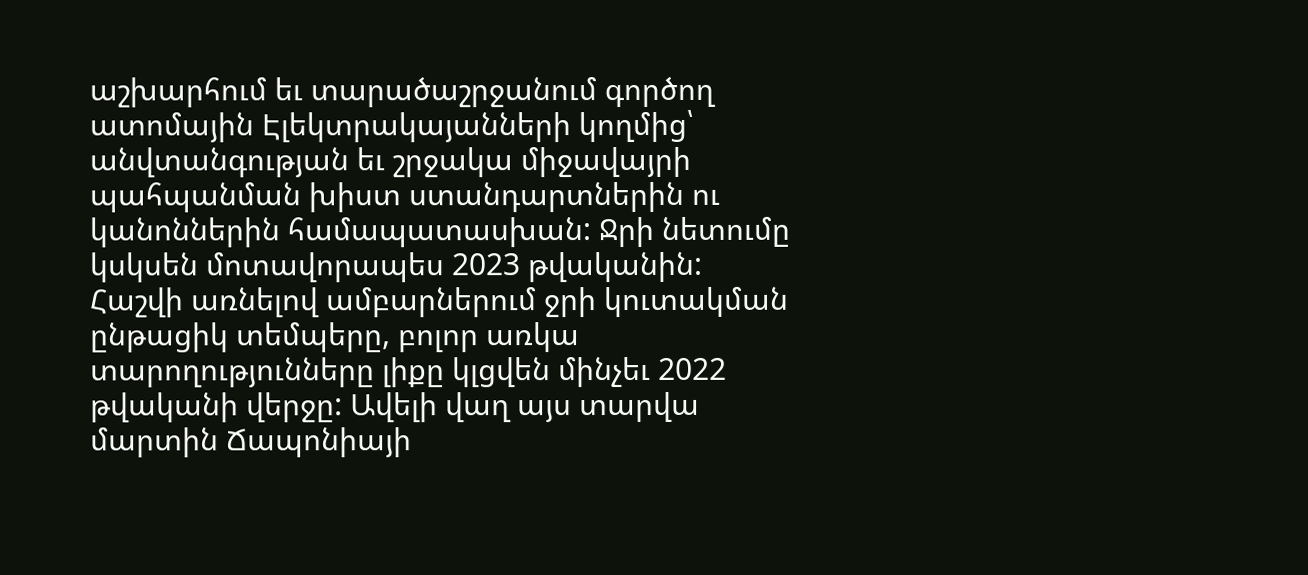աշխարհում եւ տարածաշրջանում գործող ատոմային Էլեկտրակայանների կողմից՝ անվտանգության եւ շրջակա միջավայրի պահպանման խիստ ստանդարտներին ու կանոններին համապատասխան: Ջրի նետումը կսկսեն մոտավորապես 2023 թվականին:
Հաշվի առնելով ամբարներում ջրի կուտակման ընթացիկ տեմպերը, բոլոր առկա տարողությունները լիքը կլցվեն մինչեւ 2022 թվականի վերջը: Ավելի վաղ այս տարվա մարտին Ճապոնիայի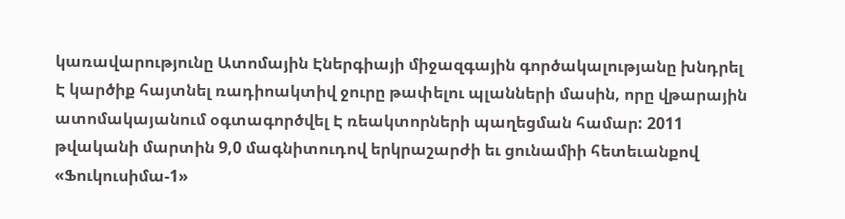կառավարությունը Ատոմային Էներգիայի միջազգային գործակալությանը խնդրել Է կարծիք հայտնել ռադիոակտիվ ջուրը թափելու պլանների մասին, որը վթարային ատոմակայանում օգտագործվել Է ռեակտորների պաղեցման համար: 2011 թվականի մարտին 9,0 մագնիտուդով երկրաշարժի եւ ցունամիի հետեւանքով «Ֆուկուսիմա-1»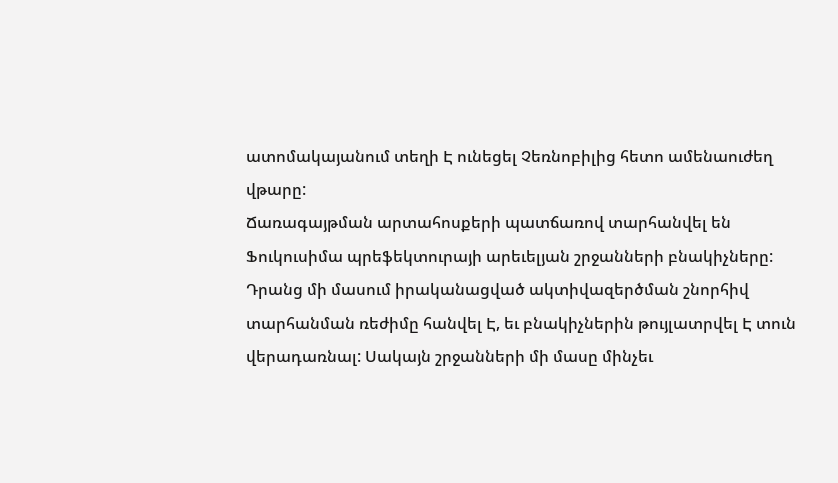ատոմակայանում տեղի Է ունեցել Չեռնոբիլից հետո ամենաուժեղ վթարը:
Ճառագայթման արտահոսքերի պատճառով տարհանվել են Ֆուկուսիմա պրեֆեկտուրայի արեւելյան շրջանների բնակիչները:
Դրանց մի մասում իրականացված ակտիվազերծման շնորհիվ տարհանման ռեժիմը հանվել Է, եւ բնակիչներին թույլատրվել Է տուն վերադառնալ: Սակայն շրջանների մի մասը մինչեւ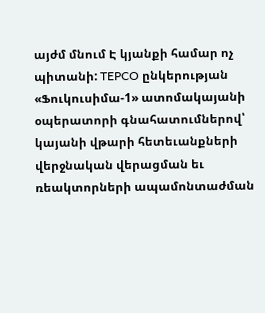այժմ մնում Է կյանքի համար ոչ պիտանի: TEPCO ընկերության «Ֆուկուսիմա-1» ատոմակայանի օպերատորի գնահատումներով՝ կայանի վթարի հետեւանքների վերջնական վերացման եւ ռեակտորների ապամոնտաժման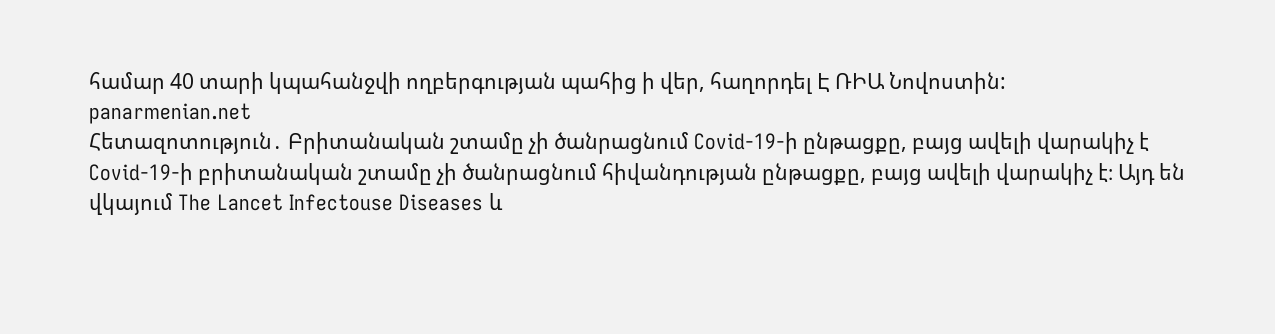համար 40 տարի կպահանջվի ողբերգության պահից ի վեր, հաղորդել Է ՌԻԱ Նովոստին:
panarmenian.net
Հետազոտություն․ Բրիտանական շտամը չի ծանրացնում Covid-19-ի ընթացքը, բայց ավելի վարակիչ է
Covid-19-ի բրիտանական շտամը չի ծանրացնում հիվանդության ընթացքը, բայց ավելի վարակիչ է։ Այդ են վկայում The Lancet Infectouse Diseases և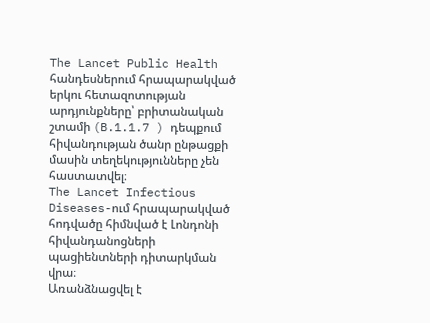The Lancet Public Health հանդեսներում հրապարակված երկու հետազոտության արդյունքները՝ բրիտանական շտամի (B.1.1.7 ) դեպքում հիվանդության ծանր ընթացքի մասին տեղեկությունները չեն հաստատվել։
The Lancet Infectious Diseases-ում հրապարակված հոդվածը հիմնված է Լոնդոնի հիվանդանոցների պացիենտների դիտարկման վրա։
Առանձնացվել է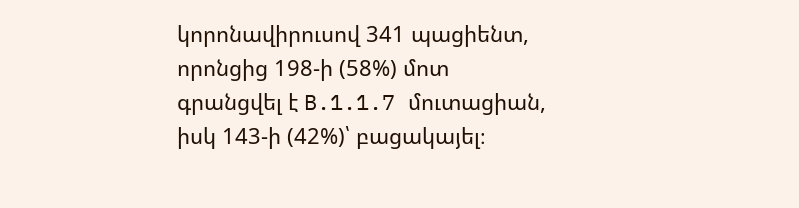կորոնավիրուսով 341 պացիենտ, որոնցից 198-ի (58%) մոտ գրանցվել է B.1.1.7 մուտացիան, իսկ 143-ի (42%)՝ բացակայել։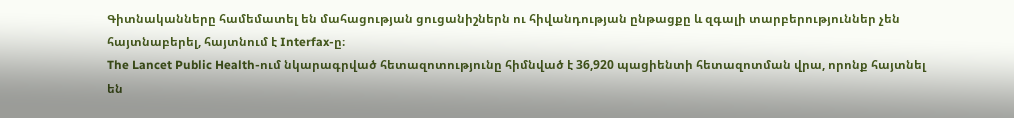Գիտնականները համեմատել են մահացության ցուցանիշներն ու հիվանդության ընթացքը և զգալի տարբերություններ չեն հայտնաբերել, հայտնում է Interfax-ը։
The Lancet Public Health-ում նկարագրված հետազոտությունը հիմնված է 36,920 պացիենտի հետազոտման վրա, որոնք հայտնել են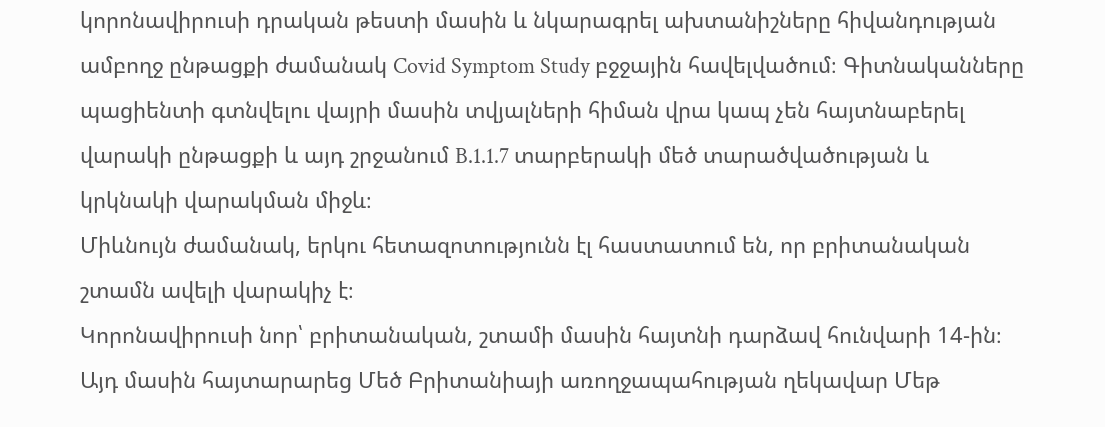կորոնավիրուսի դրական թեստի մասին և նկարագրել ախտանիշները հիվանդության ամբողջ ընթացքի ժամանակ Covid Symptom Study բջջային հավելվածում։ Գիտնականները պացիենտի գտնվելու վայրի մասին տվյալների հիման վրա կապ չեն հայտնաբերել վարակի ընթացքի և այդ շրջանում B.1.1.7 տարբերակի մեծ տարածվածության և կրկնակի վարակման միջև։
Միևնույն ժամանակ, երկու հետազոտությունն էլ հաստատում են, որ բրիտանական շտամն ավելի վարակիչ է։
Կորոնավիրուսի նոր՝ բրիտանական, շտամի մասին հայտնի դարձավ հունվարի 14-ին։ Այդ մասին հայտարարեց Մեծ Բրիտանիայի առողջապահության ղեկավար Մեթ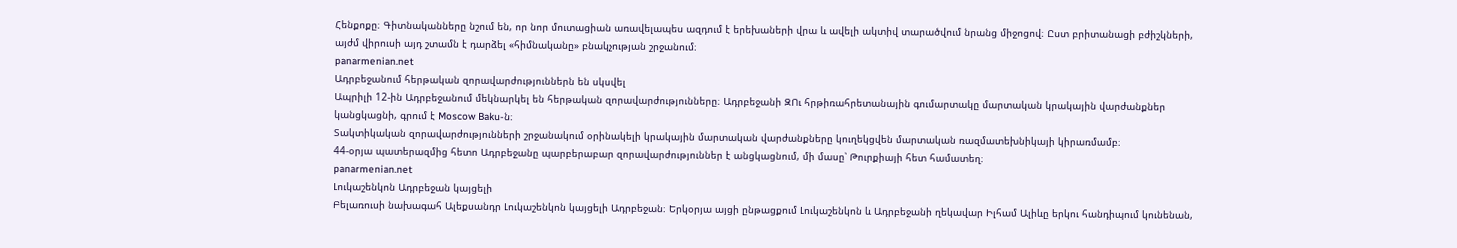Հենքոքը։ Գիտնականները նշում են, որ նոր մուտացիան առավելապես ազդում է երեխաների վրա և ավելի ակտիվ տարածվում նրանց միջոցով։ Ըստ բրիտանացի բժիշկների, այժմ վիրուսի այդ շտամն է դարձել «հիմնականը» բնակչության շրջանում։
panarmenian.net
Ադրբեջանում հերթական զորավարժություններն են սկսվել
Ապրիլի 12-ին Ադրբեջանում մեկնարկել են հերթական զորավարժությունները։ Ադրբեջանի ԶՈւ հրթիռահրետանային գումարտակը մարտական կրակային վարժանքներ կանցկացնի, գրում է Moscow Baku-ն։
Տակտիկական զորավարժությունների շրջանակում օրինակելի կրակային մարտական վարժանքները կուղեկցվեն մարտական ռազմատեխնիկայի կիրառմամբ։
44-օրյա պատերազմից հետո Ադրբեջանը պարբերաբար զորավարժություններ է անցկացնում, մի մասը՝ Թուրքիայի հետ համատեղ։
panarmenian.net
Լուկաշենկոն Ադրբեջան կայցելի
Բելառուսի նախագահ Ալեքսանդր Լուկաշենկոն կայցելի Ադրբեջան։ Երկօրյա այցի ընթացքում Լուկաշենկոն և Ադրբեջանի ղեկավար Իլհամ Ալիևը երկու հանդիպում կունենան,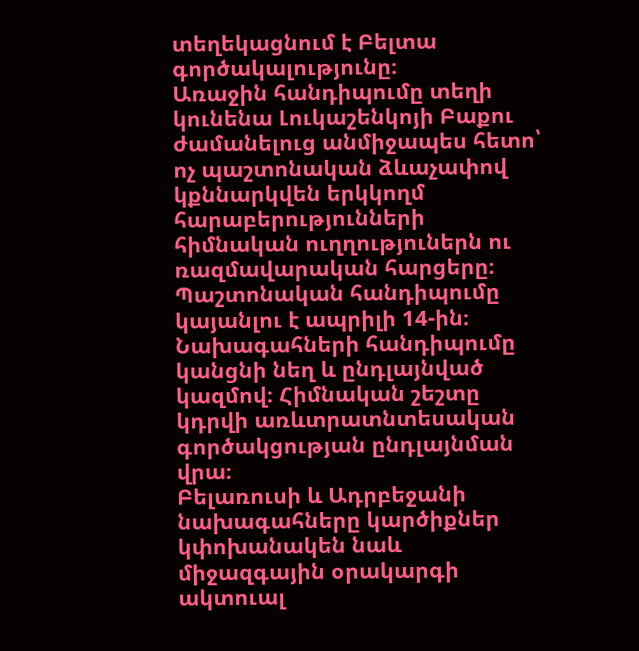տեղեկացնում է Բելտա գործակալությունը։
Առաջին հանդիպումը տեղի կունենա Լուկաշենկոյի Բաքու ժամանելուց անմիջապես հետո՝ ոչ պաշտոնական ձևաչափով կքննարկվեն երկկողմ հարաբերությունների հիմնական ուղղություներն ու ռազմավարական հարցերը։
Պաշտոնական հանդիպումը կայանլու է ապրիլի 14-ին։ Նախագահների հանդիպումը կանցնի նեղ և ընդլայնված կազմով։ Հիմնական շեշտը կդրվի առևտրատնտեսական գործակցության ընդլայնման վրա։
Բելառուսի և Ադրբեջանի նախագահները կարծիքներ կփոխանակեն նաև միջազգային օրակարգի ակտուալ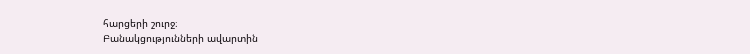հարցերի շուրջ։
Բանակցությունների ավարտին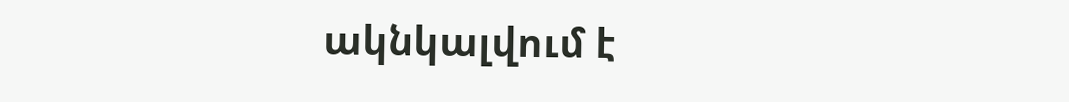ակնկալվում է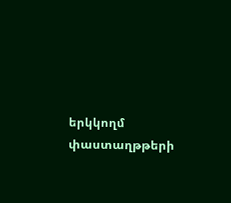երկկողմ փաստաղթթերի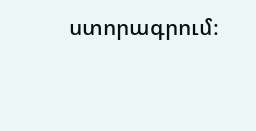ստորագրում։